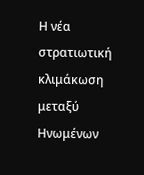Η νέα στρατιωτική κλιμάκωση μεταξύ Ηνωμένων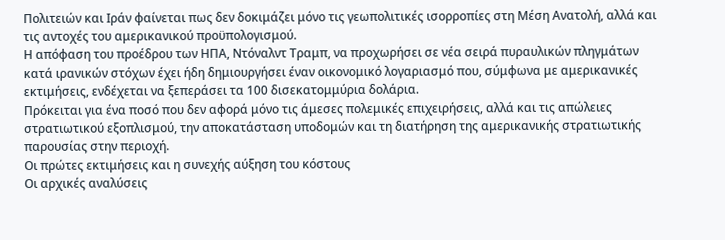Πολιτειών και Ιράν φαίνεται πως δεν δοκιμάζει μόνο τις γεωπολιτικές ισορροπίες στη Μέση Ανατολή, αλλά και τις αντοχές του αμερικανικού προϋπολογισμού.
Η απόφαση του προέδρου των ΗΠΑ, Ντόναλντ Τραμπ, να προχωρήσει σε νέα σειρά πυραυλικών πληγμάτων κατά ιρανικών στόχων έχει ήδη δημιουργήσει έναν οικονομικό λογαριασμό που, σύμφωνα με αμερικανικές εκτιμήσεις, ενδέχεται να ξεπεράσει τα 100 δισεκατομμύρια δολάρια.
Πρόκειται για ένα ποσό που δεν αφορά μόνο τις άμεσες πολεμικές επιχειρήσεις, αλλά και τις απώλειες στρατιωτικού εξοπλισμού, την αποκατάσταση υποδομών και τη διατήρηση της αμερικανικής στρατιωτικής παρουσίας στην περιοχή.
Οι πρώτες εκτιμήσεις και η συνεχής αύξηση του κόστους
Οι αρχικές αναλύσεις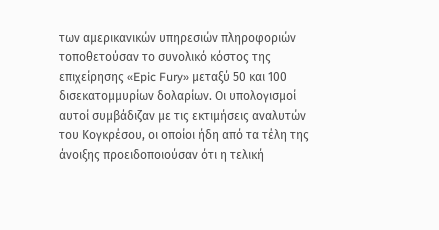των αμερικανικών υπηρεσιών πληροφοριών τοποθετούσαν το συνολικό κόστος της επιχείρησης «Epic Fury» μεταξύ 50 και 100 δισεκατομμυρίων δολαρίων. Οι υπολογισμοί αυτοί συμβάδιζαν με τις εκτιμήσεις αναλυτών του Κογκρέσου, οι οποίοι ήδη από τα τέλη της άνοιξης προειδοποιούσαν ότι η τελική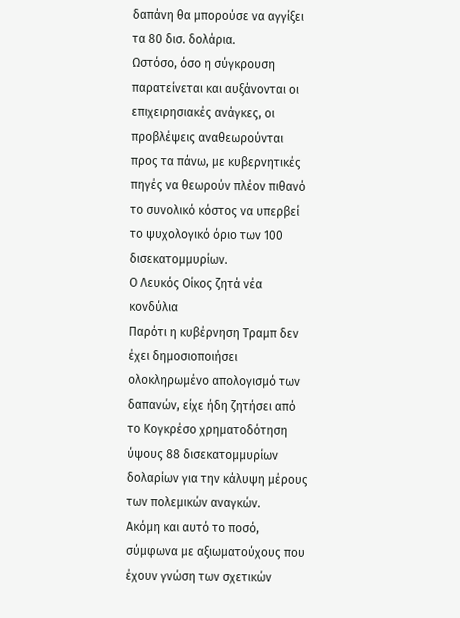δαπάνη θα μπορούσε να αγγίξει τα 80 δισ. δολάρια.
Ωστόσο, όσο η σύγκρουση παρατείνεται και αυξάνονται οι επιχειρησιακές ανάγκες, οι προβλέψεις αναθεωρούνται προς τα πάνω, με κυβερνητικές πηγές να θεωρούν πλέον πιθανό το συνολικό κόστος να υπερβεί το ψυχολογικό όριο των 100 δισεκατομμυρίων.
Ο Λευκός Οίκος ζητά νέα κονδύλια
Παρότι η κυβέρνηση Τραμπ δεν έχει δημοσιοποιήσει ολοκληρωμένο απολογισμό των δαπανών, είχε ήδη ζητήσει από το Κογκρέσο χρηματοδότηση ύψους 88 δισεκατομμυρίων δολαρίων για την κάλυψη μέρους των πολεμικών αναγκών.
Ακόμη και αυτό το ποσό, σύμφωνα με αξιωματούχους που έχουν γνώση των σχετικών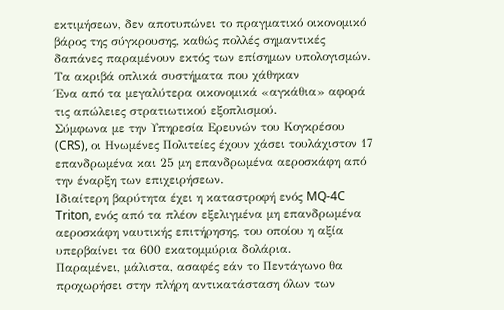εκτιμήσεων, δεν αποτυπώνει το πραγματικό οικονομικό βάρος της σύγκρουσης, καθώς πολλές σημαντικές δαπάνες παραμένουν εκτός των επίσημων υπολογισμών.
Τα ακριβά οπλικά συστήματα που χάθηκαν
Ένα από τα μεγαλύτερα οικονομικά «αγκάθια» αφορά τις απώλειες στρατιωτικού εξοπλισμού.
Σύμφωνα με την Υπηρεσία Ερευνών του Κογκρέσου (CRS), οι Ηνωμένες Πολιτείες έχουν χάσει τουλάχιστον 17 επανδρωμένα και 25 μη επανδρωμένα αεροσκάφη από την έναρξη των επιχειρήσεων.
Ιδιαίτερη βαρύτητα έχει η καταστροφή ενός MQ-4C Triton, ενός από τα πλέον εξελιγμένα μη επανδρωμένα αεροσκάφη ναυτικής επιτήρησης, του οποίου η αξία υπερβαίνει τα 600 εκατομμύρια δολάρια.
Παραμένει, μάλιστα, ασαφές εάν το Πεντάγωνο θα προχωρήσει στην πλήρη αντικατάσταση όλων των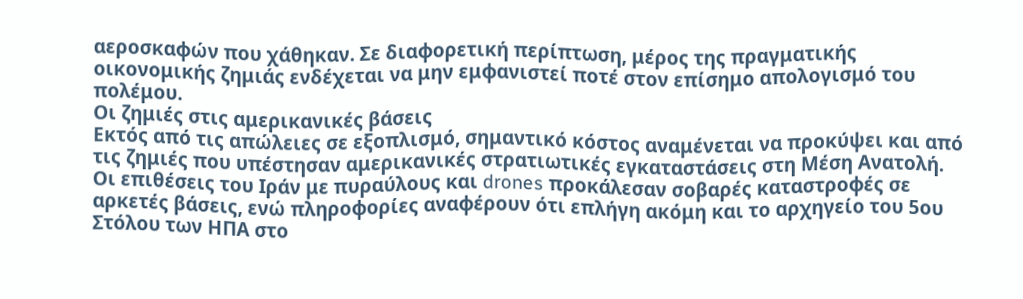αεροσκαφών που χάθηκαν. Σε διαφορετική περίπτωση, μέρος της πραγματικής οικονομικής ζημιάς ενδέχεται να μην εμφανιστεί ποτέ στον επίσημο απολογισμό του πολέμου.
Οι ζημιές στις αμερικανικές βάσεις
Εκτός από τις απώλειες σε εξοπλισμό, σημαντικό κόστος αναμένεται να προκύψει και από τις ζημιές που υπέστησαν αμερικανικές στρατιωτικές εγκαταστάσεις στη Μέση Ανατολή.
Οι επιθέσεις του Ιράν με πυραύλους και drones προκάλεσαν σοβαρές καταστροφές σε αρκετές βάσεις, ενώ πληροφορίες αναφέρουν ότι επλήγη ακόμη και το αρχηγείο του 5ου Στόλου των ΗΠΑ στο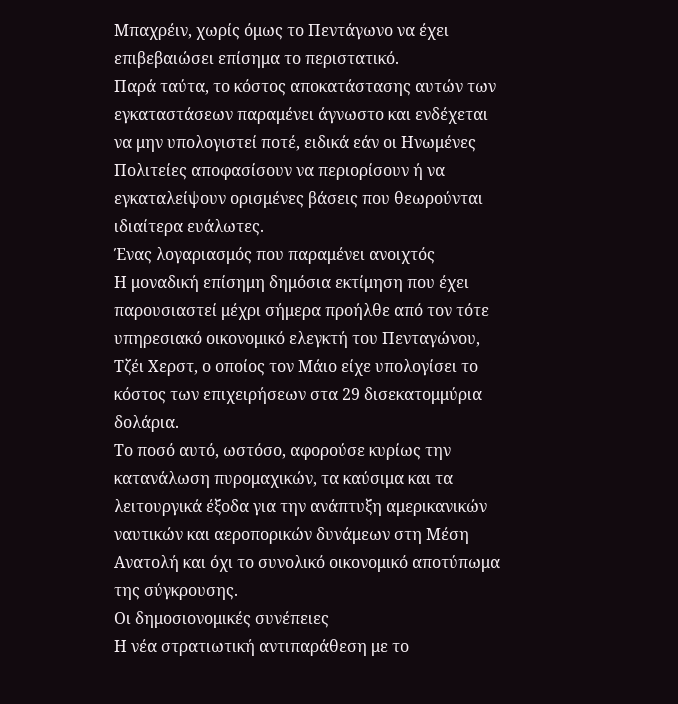Μπαχρέιν, χωρίς όμως το Πεντάγωνο να έχει επιβεβαιώσει επίσημα το περιστατικό.
Παρά ταύτα, το κόστος αποκατάστασης αυτών των εγκαταστάσεων παραμένει άγνωστο και ενδέχεται να μην υπολογιστεί ποτέ, ειδικά εάν οι Ηνωμένες Πολιτείες αποφασίσουν να περιορίσουν ή να εγκαταλείψουν ορισμένες βάσεις που θεωρούνται ιδιαίτερα ευάλωτες.
Ένας λογαριασμός που παραμένει ανοιχτός
Η μοναδική επίσημη δημόσια εκτίμηση που έχει παρουσιαστεί μέχρι σήμερα προήλθε από τον τότε υπηρεσιακό οικονομικό ελεγκτή του Πενταγώνου, Τζέι Χερστ, ο οποίος τον Μάιο είχε υπολογίσει το κόστος των επιχειρήσεων στα 29 δισεκατομμύρια δολάρια.
Το ποσό αυτό, ωστόσο, αφορούσε κυρίως την κατανάλωση πυρομαχικών, τα καύσιμα και τα λειτουργικά έξοδα για την ανάπτυξη αμερικανικών ναυτικών και αεροπορικών δυνάμεων στη Μέση Ανατολή και όχι το συνολικό οικονομικό αποτύπωμα της σύγκρουσης.
Οι δημοσιονομικές συνέπειες
Η νέα στρατιωτική αντιπαράθεση με το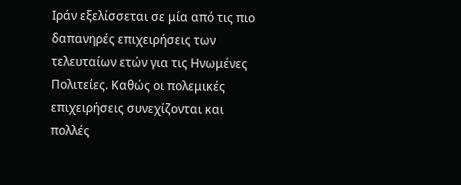Ιράν εξελίσσεται σε μία από τις πιο δαπανηρές επιχειρήσεις των τελευταίων ετών για τις Ηνωμένες Πολιτείες. Καθώς οι πολεμικές επιχειρήσεις συνεχίζονται και πολλές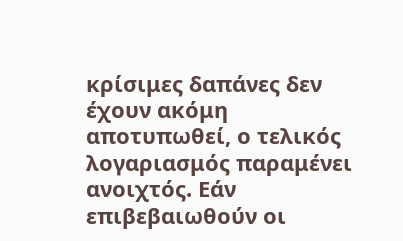κρίσιμες δαπάνες δεν έχουν ακόμη αποτυπωθεί, ο τελικός λογαριασμός παραμένει ανοιχτός. Εάν επιβεβαιωθούν οι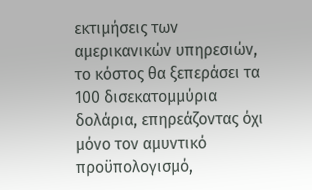εκτιμήσεις των αμερικανικών υπηρεσιών, το κόστος θα ξεπεράσει τα 100 δισεκατομμύρια δολάρια, επηρεάζοντας όχι μόνο τον αμυντικό προϋπολογισμό,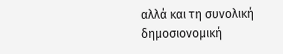αλλά και τη συνολική δημοσιονομική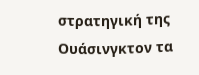στρατηγική της Ουάσινγκτον τα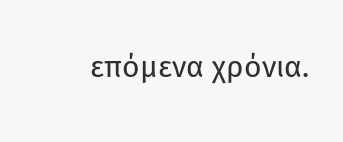επόμενα χρόνια.